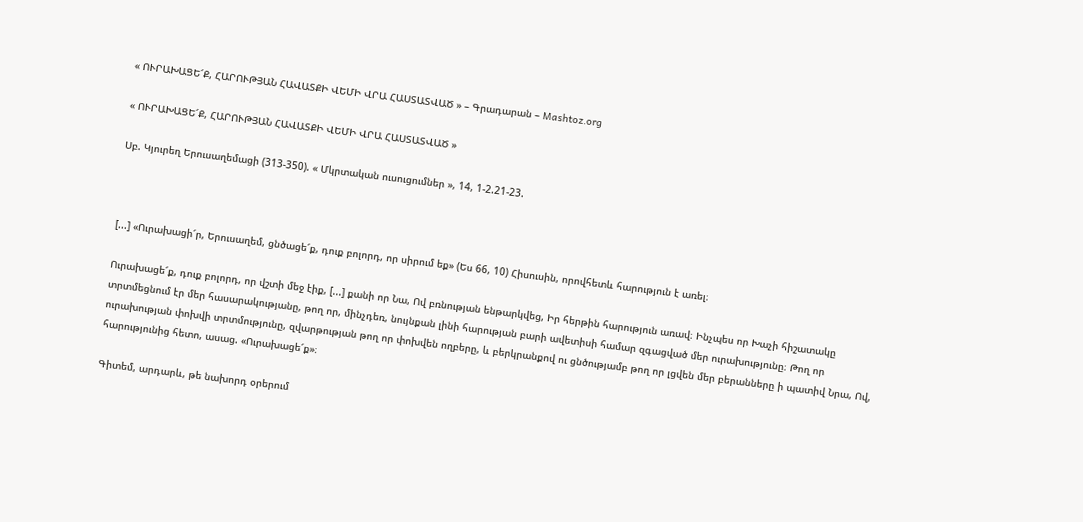« ՈՒՐԱԽԱՑԵ՜Ք, ՀԱՐՈՒԹՅԱՆ ՀԱՎԱՏՔԻ ՎԵՄԻ ՎՐԱ ՀԱՍՏԱՏՎԱԾ » – Գրադարան – Mashtoz.org

« ՈՒՐԱԽԱՑԵ՜Ք, ՀԱՐՈՒԹՅԱՆ ՀԱՎԱՏՔԻ ՎԵՄԻ ՎՐԱ ՀԱՍՏԱՏՎԱԾ »

Սբ. Կյուրեղ Երուսաղեմացի (313-350). « Մկրտական ուսուցումներ », 14, 1-2.21-23.



[...] «Ուրախացի՜ր, Երուսաղեմ, ցնծացե՜ք, դուք բոլորդ, որ սիրում եք» (Ես 66, 10) Հիսուսին, որովհետև հարություն է առել։

Ուրախացե՜ք, դուք բոլորդ, որ վշտի մեջ էիք, [...] քանի որ Նա, Ով բռնության ենթարկվեց, Իր հերթին հարություն առավ։ Ինչպես որ Խաչի հիշատակը տրտմեցնում էր մեր հասարակությանը, թող որ, մինչդեռ, նույնքան լինի հարության բարի ավետիսի համար զգացված մեր ուրախությունը։ Թող որ ուրախության փոխվի տրտմությունը, զվարթության թող որ փոխվեն ողբերը, և բերկրանքով ու ցնծությամբ թող որ լցվեն մեր բերանները ի պատիվ Նրա, Ով, հարությունից հետո, ասաց. «Ուրախացե՜ք»։

Գիտեմ, արդարև, թե նախորդ օրերում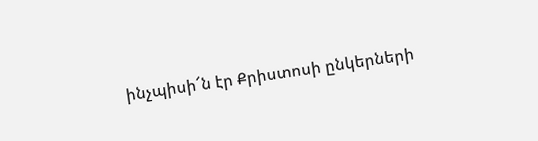ինչպիսի՜ն էր Քրիստոսի ընկերների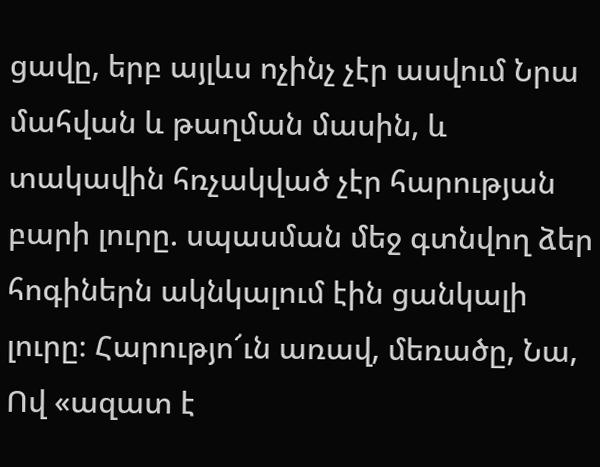ցավը, երբ այլևս ոչինչ չէր ասվում Նրա մահվան և թաղման մասին, և տակավին հռչակված չէր հարության բարի լուրը. սպասման մեջ գտնվող ձեր հոգիներն ակնկալում էին ցանկալի լուրը։ Հարությո՜ւն առավ, մեռածը, Նա, Ով «ազատ է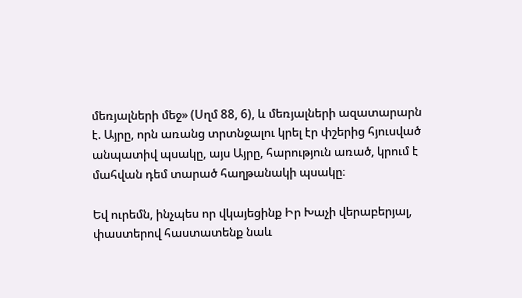մեռյալների մեջ» (Սղմ 88, 6), և մեռյալների ազատարարն է. Այրը, որն առանց տրտնջալու կրել էր փշերից հյուսված անպատիվ պսակը, այս Այրը, հարություն առած, կրում է մահվան դեմ տարած հաղթանակի պսակը։

Եվ ուրեմն, ինչպես որ վկայեցինք Իր Խաչի վերաբերյալ, փաստերով հաստատենք նաև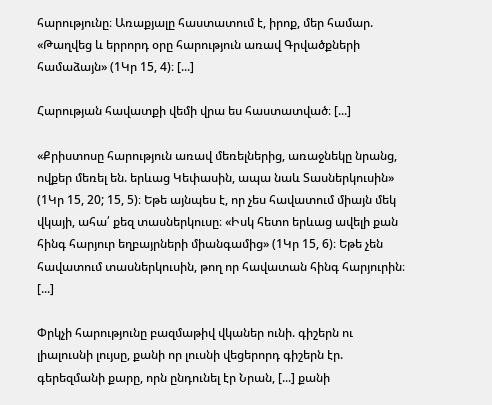հարությունը։ Առաքյալը հաստատում է, իրոք, մեր համար. «Թաղվեց և երրորդ օրը հարություն առավ Գրվածքների համաձայն» (1Կր 15, 4)։ [...]

Հարության հավատքի վեմի վրա ես հաստատված։ [...]

«Քրիստոսը հարություն առավ մեռելներից, առաջնեկը նրանց, ովքեր մեռել են. երևաց Կեփասին, ապա նաև Տասներկուսին» (1Կր 15, 20; 15, 5)։ Եթե այնպես է, որ չես հավատում միայն մեկ վկայի, ահա՛ քեզ տասներկուսը։ «Իսկ հետո երևաց ավելի քան հինգ հարյուր եղբայրների միանգամից» (1Կր 15, 6)։ Եթե չեն հավատում տասներկուսին, թող որ հավատան հինգ հարյուրին։ [...]

Փրկչի հարությունը բազմաթիվ վկաներ ունի. գիշերն ու լիալուսնի լույսը, քանի որ լուսնի վեցերորդ գիշերն էր. գերեզմանի քարը, որն ընդունել էր Նրան, [...] քանի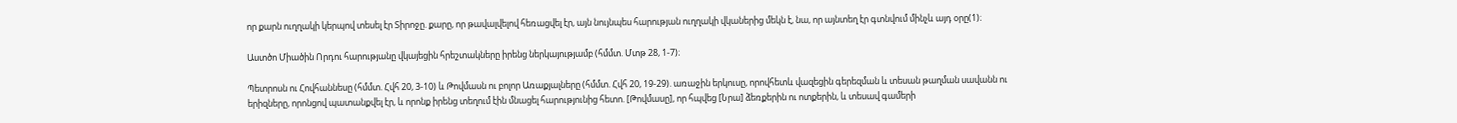որ քարն ուղղակի կերպով տեսել էր Տիրոջը. քարը, որ թավալվելով հեռացվել էր, այն նույնպես հարության ուղղակի վկաներից մեկն է, նա, որ այնտեղ էր գտնվում մինչև այդ օրը(1)։

Աստծո Միածին Որդու հարությանը վկայեցին հրեշտակները իրենց ներկայությամբ (հմմտ. Մտթ 28, 1-7)։

Պետրոսն ու Հովհաննեսը (հմմտ. Հվհ 20, 3-10) և Թովմասն ու բոլոր Առաքյալները (հմմտ. Հվհ 20, 19-29). առաջին երկուսը, որովհետև վազեցին գերեզման և տեսան թաղման սավանն ու երիզները, որոնցով պատանքվել էր, և որոնք իրենց տեղում էին մնացել հարությունից հետո. [Թովմասը], որ հպվեց [Նրա] ձեռքերին ու ոտքերին, և տեսավ գամերի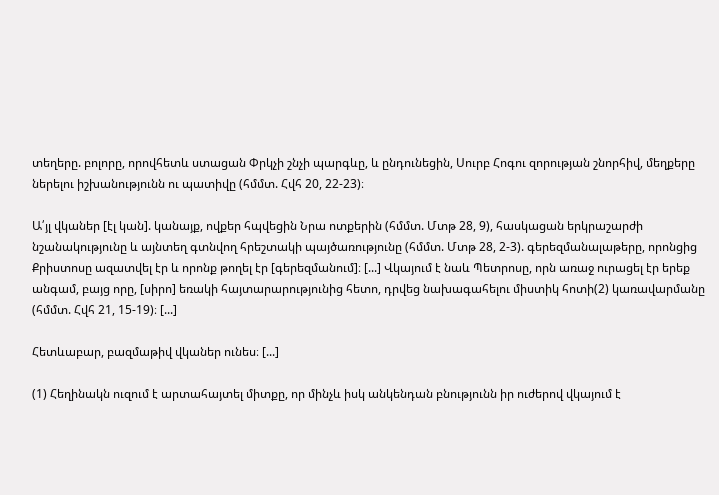տեղերը. բոլորը, որովհետև ստացան Փրկչի շնչի պարգևը, և ընդունեցին, Սուրբ Հոգու զորության շնորհիվ, մեղքերը ներելու իշխանությունն ու պատիվը (հմմտ. Հվհ 20, 22-23)։

Ա՛յլ վկաներ [էլ կան]. կանայք, ովքեր հպվեցին Նրա ոտքերին (հմմտ. Մտթ 28, 9), հասկացան երկրաշարժի նշանակությունը և այնտեղ գտնվող հրեշտակի պայծառությունը (հմմտ. Մտթ 28, 2-3). գերեզմանալաթերը, որոնցից Քրիստոսը ազատվել էր և որոնք թողել էր [գերեզմանում]։ [...] Վկայում է նաև Պետրոսը, որն առաջ ուրացել էր երեք անգամ, բայց որը, [սիրո] եռակի հայտարարությունից հետո, դրվեց նախագահելու միստիկ հոտի(2) կառավարմանը (հմմտ. Հվհ 21, 15-19)։ [...]

Հետևաբար, բազմաթիվ վկաներ ունես։ [...]

(1) Հեղինակն ուզում է արտահայտել միտքը, որ մինչև իսկ անկենդան բնությունն իր ուժերով վկայում է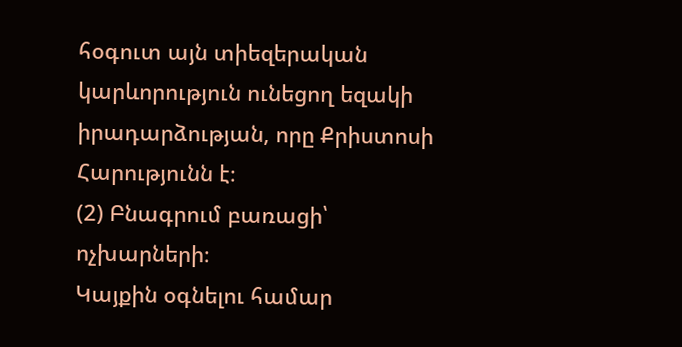հօգուտ այն տիեզերական կարևորություն ունեցող եզակի իրադարձության, որը Քրիստոսի Հարությունն է։
(2) Բնագրում բառացի՝ ոչխարների։
Կայքին օգնելու համար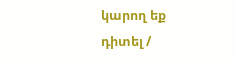կարող եք դիտել /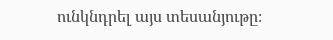ունկնդրել այս տեսանյութը։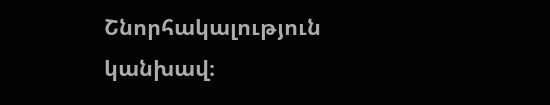Շնորհակալություն կանխավ։